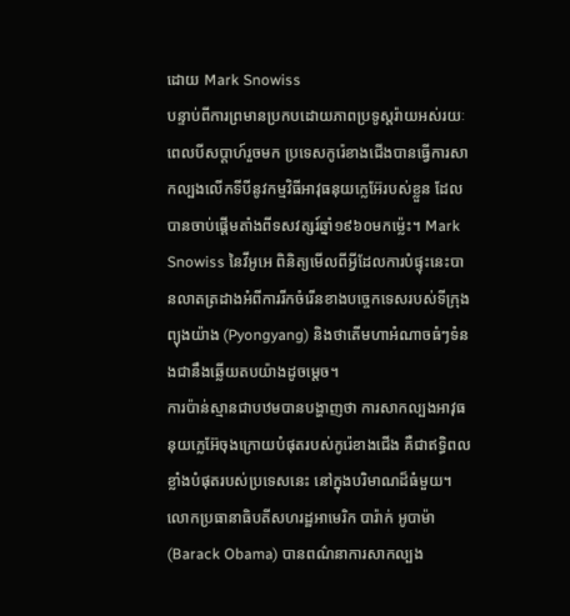ដោយ Mark Snowiss
បន្ទាប់ពីការព្រមានប្រកបដោយភាពប្រទូស្តរ៉ាយអស់រយៈពេលបីសប្តាហ៍រួចមក ប្រទេសកូរ៉េខាងជើងបានធ្វើការសាកល្បងលើកទីបីនូវកម្មវិធីអាវុធនុយក្លេអ៊ែរបស់ខ្លួន ដែលបានចាប់ផ្តើមតាំងពីទសវត្សរ៍ឆ្នាំ១៩៦០មកម៉្លេះ។ Mark Snowiss នៃវីអូអេ ពិនិត្យមើលពីអ្វីដែលការបំផ្ទុះនេះបានលាតត្រដាងអំពីការរីកចំរើនខាងបច្ចេកទេសរបស់ទីក្រុង ព្យុងយ៉ាង (Pyongyang) និងថាតើមហាអំណាចធំៗទំនងជានឹងឆ្លើយតបយ៉ាងដូចម្តេច។
ការប៉ាន់ស្មានជាបឋមបានបង្ហាញថា ការសាកល្បងអាវុធនុយក្លេអ៊ែចុងក្រោយបំផុតរបស់កូរ៉េខាងជើង គឺជាឥទ្ធិពលខ្លាំងបំផុតរបស់ប្រទេសនេះ នៅក្នុងបរិមាណដ៏ធំមួយ។ លោកប្រធានាធិបតីសហរដ្ឋអាមេរិក បារ៉ាក់ អូបាម៉ា (Barack Obama) បានពណ៌នាការសាកល្បង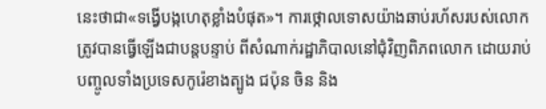នេះថាជា«ទង្វើបង្កហេតុខ្លាំងបំផុត»។ ការថ្កោលទោសយ៉ាងឆាប់រហ័សរបស់លោក ត្រូវបានធ្វើឡើងជាបន្តបន្ទាប់ ពីសំណាក់រដ្ឋាភិបាលនៅជុំវិញពិភពលោក ដោយរាប់បញ្ចូលទាំងប្រទេសកូរ៉េខាងត្បូង ជប៉ុន ចិន និង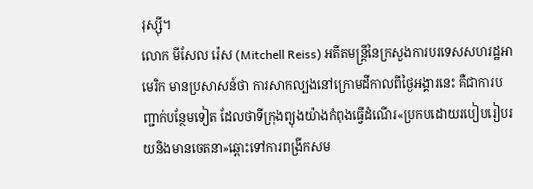រុស្ស៊ី។
លោក មីសែល រ៉េស (Mitchell Reiss) អតីតមន្ត្រីនៃក្រសួងការបរទេសសហរដ្ឋអាមេរិក មានប្រសាសន៍ថា ការសាកល្បងនៅក្រោមដីកាលពីថ្ងៃអង្គារនេះ គឺជាការបញ្ជាក់បន្ថែមទៀត ដែលថាទីក្រុងព្យុងយ៉ាងកំពុងធ្វើដំណើរ«ប្រកបដោយរបៀបរៀបរយនិងមានចេតនា»ឆ្ពោះទៅការពង្រីកសម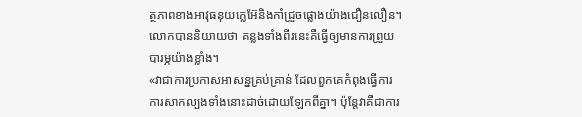ត្ថភាពខាងអាវុធនុយក្លេអ៊ែនិងកាំជ្រួចផ្លោងយ៉ាងជឿនលឿន។ លោកបាននិយាយថា គន្លងទាំងពីរនេះគឺធ្វើឲ្យមានការព្រួយបារម្ភយ៉ាងខ្លាំង។
«វាជាការប្រកាសអាសន្នគ្រប់គ្រាន់ ដែលពួកគេកំពុងធ្វើការការសាកល្បងទាំងនោះដាច់ដោយឡែកពីគ្នា។ ប៉ុន្តែវាគឺជាការ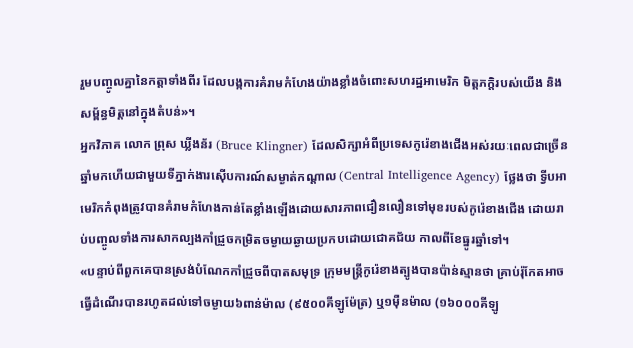រួមបញ្ចូលគ្នានៃកត្តាទាំងពីរ ដែលបង្កការគំរាមកំហែងយ៉ាងខ្លាំងចំពោះសហរដ្ឋអាមេរិក មិត្តភក្តិរបស់យើង និងសម្ព័ន្ធមិត្តនៅក្នុងតំបន់»។
អ្នកវិភាគ លោក ព្រុស ឃ្លីងន័រ (Bruce Klingner) ដែលសិក្សាអំពីប្រទេសកូរ៉េខាងជើងអស់រយៈពេលជាច្រើនឆ្នាំមកហើយជាមួយទីភ្នាក់ងារស៊ើបការណ៍សម្ងាត់កណ្តាល (Central Intelligence Agency) ថ្លែងថា ទ្វីបអាមេរិកកំពុងត្រូវបានគំរាមកំហែងកាន់តែខ្លាំងឡើងដោយសារភាពជឿនលឿនទៅមុខរបស់កូរ៉េខាងជើង ដោយរាប់បញ្ចូលទាំងការសាកល្បងកាំជ្រួចកម្រិតចម្ងាយឆ្ងាយប្រកបដោយជោគជ័យ កាលពីខែធ្នូរឆ្នាំទៅ។
«បន្ទាប់ពីពួកគេបានស្រង់បំណែកកាំជ្រួចពីបាតសមុទ្រ ក្រុមមន្ត្រីកូរ៉េខាងត្បូងបានប៉ាន់ស្មានថា គ្រាប់រ៉ុកែតអាចធ្វើដំណើរបានរហូតដល់ទៅចម្ងាយ៦ពាន់ម៉ាល (៩៥០០គីឡូម៉ែត្រ) ឬ១ម៉ឺនម៉ាល (១៦០០០គីឡូ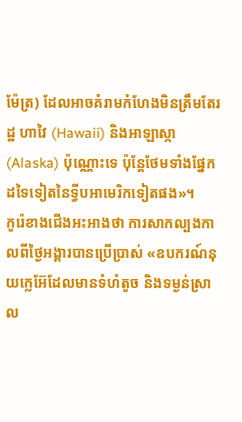ម៉ែត្រ) ដែលអាចគំរាមកំហែងមិនត្រឹមតែរដ្ឋ ហាវៃ (Hawaii) និងអាឡាស្កា (Alaska) ប៉ុណ្ណោះទេ ប៉ុន្តែថែមទាំងផ្នែកដទៃទៀតនៃទ្វីបអាមេរិកទៀតផង»។
កូរ៉េខាងជើងអះអាងថា ការសាកល្បងកាលពីថ្ងៃអង្គារបានប្រើប្រាស់ «ឧបករណ៍នុយក្លេអ៊ែដែលមានទំហំតូច និងទម្ងន់ស្រាល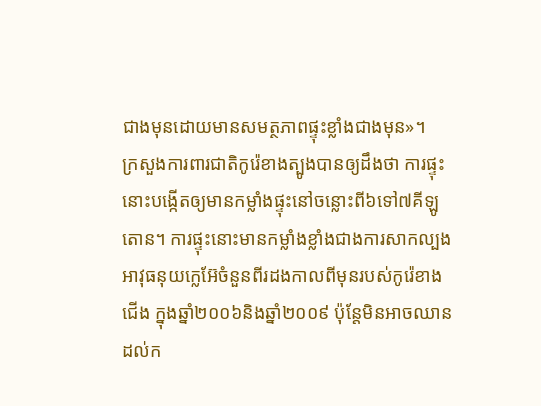ជាងមុនដោយមានសមត្ថភាពផ្ទុះខ្លាំងជាងមុន»។
ក្រសួងការពារជាតិកូរ៉េខាងត្បូងបានឲ្យដឹងថា ការផ្ទុះនោះបង្កើតឲ្យមានកម្លាំងផ្ទុះនៅចន្លោះពី៦ទៅ៧គីឡូតោន។ ការផ្ទុះនោះមានកម្លាំងខ្លាំងជាងការសាកល្បងអាវុធនុយក្លេអ៊ែចំនួនពីរដងកាលពីមុនរបស់កូរ៉េខាងជើង ក្នុងឆ្នាំ២០០៦និងឆ្នាំ២០០៩ ប៉ុន្តែមិនអាចឈានដល់ក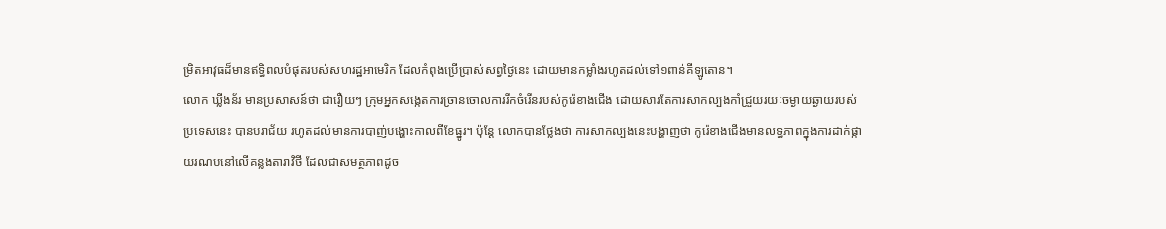ម្រិតអាវុធដ៏មានឥទ្ធិពលបំផុតរបស់សហរដ្ឋអាមេរិក ដែលកំពុងប្រើប្រាស់សព្វថ្ងៃនេះ ដោយមានកម្លាំងរហូតដល់ទៅ១ពាន់គីឡូតោន។
លោក ឃ្លីងន័រ មានប្រសាសន៍ថា ជារឿយៗ ក្រុមអ្នកសង្កេតការច្រានចោលការរីកចំរើនរបស់កូរ៉េខាងជើង ដោយសារតែការសាកល្បងកាំជ្រួយរយៈចម្ងាយឆ្ងាយរបស់ប្រទេសនេះ បានបរាជ័យ រហូតដល់មានការបាញ់បង្ហោះកាលពីខែធ្នូរ។ ប៉ុន្តែ លោកបានថ្លែងថា ការសាកល្បងនេះបង្ហាញថា កូរ៉េខាងជើងមានលទ្ធភាពក្នុងការដាក់ផ្កាយរណបនៅលើគន្លងតារាវិថី ដែលជាសមត្ថភាពដូច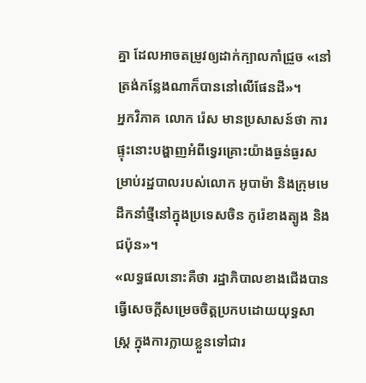គ្នា ដែលអាចតម្រូវឲ្យដាក់ក្បាលកាំជ្រួច «នៅត្រង់កន្លែងណាក៏បាននៅលើផែនដី»។
អ្នកវិភាគ លោក រ៉េស មានប្រសាសន៍ថា ការផ្ទុះនោះបង្ហាញអំពីទ្វេរគ្រោះយ៉ាងធ្ងន់ធ្ងរសម្រាប់រដ្ឋបាលរបស់លោក អូបាម៉ា និងក្រុមមេដឹកនាំថ្មីនៅក្នុងប្រទេសចិន កូរ៉េខាងត្បូង និង ជប៉ុន»។
«លទ្ធផលនោះគឺថា រដ្ឋាភិបាលខាងជើងបានធ្វើសេចក្តីសម្រេចចិត្តប្រកបដោយយុទ្ធសាស្ត្រ ក្នុងការក្លាយខ្លួនទៅជារ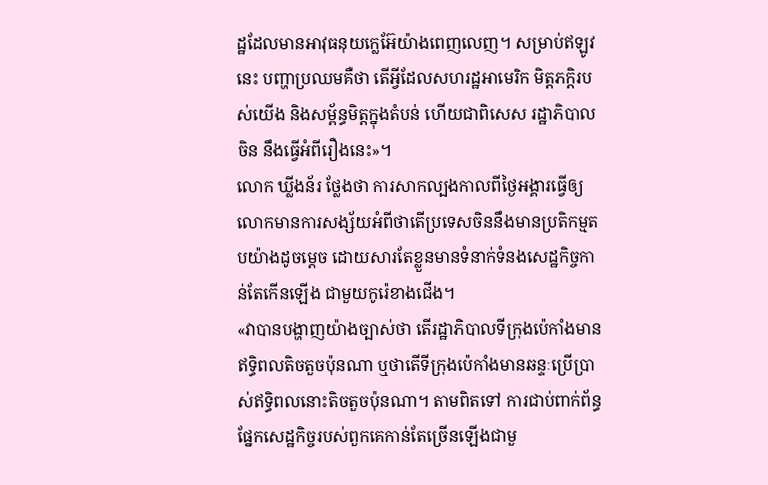ដ្ឋដែលមានអាវុធនុយក្លេអ៊ែយ៉ាងពេញលេញ។ សម្រាប់ឥឡូវនេះ បញ្ហាប្រឈមគឺថា តើអ្វីដែលសហរដ្ឋអាមេរិក មិត្តភក្តិរបស់យើង និងសម្ព័ន្ធមិត្តក្នុងតំបន់ ហើយជាពិសេស រដ្ឋាភិបាលចិន នឹងធ្វើអំពីរឿងនេះ»។
លោក ឃ្លីងន័រ ថ្លែងថា ការសាកល្បងកាលពីថ្ងៃអង្គារធ្វើឲ្យលោកមានការសង្ស័យអំពីថាតើប្រទេសចិននឹងមានប្រតិកម្មតបយ៉ាងដូចម្តេច ដោយសារតែខ្លួនមានទំនាក់ទំនងសេដ្ឋកិច្ចកាន់តែកើនឡើង ជាមួយកូរ៉េខាងជើង។
«វាបានបង្ហាញយ៉ាងច្បាស់ថា តើរដ្ឋាភិបាលទីក្រុងប៉េកាំងមានឥទ្ធិពលតិចតួចប៉ុនណា ឬថាតើទីក្រុងប៉េកាំងមានឆន្ទៈប្រើប្រាស់ឥទ្ធិពលនោះតិចតួចប៉ុនណា។ តាមពិតទៅ ការជាប់ពាក់ព័ន្ធផ្នែកសេដ្ឋកិច្ចរបស់ពួកគេកាន់តែច្រើនឡើងជាមួ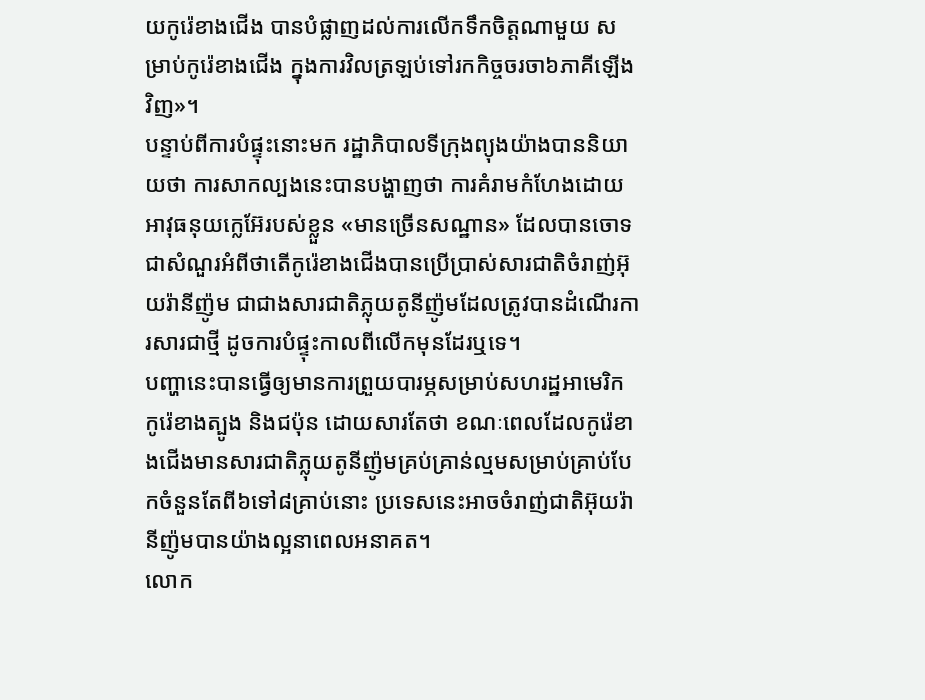យកូរ៉េខាងជើង បានបំផ្លាញដល់ការលើកទឹកចិត្តណាមួយ សម្រាប់កូរ៉េខាងជើង ក្នុងការវិលត្រឡប់ទៅរកកិច្ចចរចា៦ភាគីឡើងវិញ»។
បន្ទាប់ពីការបំផ្ទុះនោះមក រដ្ឋាភិបាលទីក្រុងព្យុងយ៉ាងបាននិយាយថា ការសាកល្បងនេះបានបង្ហាញថា ការគំរាមកំហែងដោយអាវុធនុយក្លេអ៊ែរបស់ខ្លួន «មានច្រើនសណ្ឋាន» ដែលបានចោទជាសំណួរអំពីថាតើកូរ៉េខាងជើងបានប្រើប្រាស់សារជាតិចំរាញ់អ៊ុយរ៉ានីញ៉ូម ជាជាងសារជាតិភ្លុយតូនីញ៉ូមដែលត្រូវបានដំណើរការសារជាថ្មី ដូចការបំផ្ទុះកាលពីលើកមុនដែរឬទេ។
បញ្ហានេះបានធ្វើឲ្យមានការព្រួយបារម្ភសម្រាប់សហរដ្ឋអាមេរិក កូរ៉េខាងត្បូង និងជប៉ុន ដោយសារតែថា ខណៈពេលដែលកូរ៉េខាងជើងមានសារជាតិភ្លុយតូនីញ៉ូមគ្រប់គ្រាន់ល្មមសម្រាប់គ្រាប់បែកចំនួនតែពី៦ទៅ៨គ្រាប់នោះ ប្រទេសនេះអាចចំរាញ់ជាតិអ៊ុយរ៉ានីញ៉ូមបានយ៉ាងល្អនាពេលអនាគត។
លោក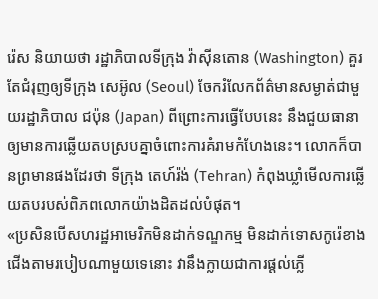រ៉េស និយាយថា រដ្ឋាភិបាលទីក្រុង វ៉ាស៊ីនតោន (Washington) គួរតែជំរុញឲ្យទីក្រុង សេអ៊ូល (Seoul) ចែករំលែកព័ត៌មានសម្ងាត់ជាមួយរដ្ឋាភិបាល ជប៉ុន (Japan) ពីព្រោះការធ្វើបែបនេះ នឹងជួយធានាឲ្យមានការឆ្លើយតបស្របគ្នាចំពោះការគំរាមកំហែងនេះ។ លោកក៏បានព្រមានផងដែរថា ទីក្រុង តេហ៍រ៉ង់ (Tehran) កំពុងឃ្លាំមើលការឆ្លើយតបរបស់ពិភពលោកយ៉ាងដិតដល់បំផុត។
«ប្រសិនបើសហរដ្ឋអាមេរិកមិនដាក់ទណ្ឌកម្ម មិនដាក់ទោសកូរ៉េខាងជើងតាមរបៀបណាមួយទេនោះ វានឹងក្លាយជាការផ្តល់ភ្លើ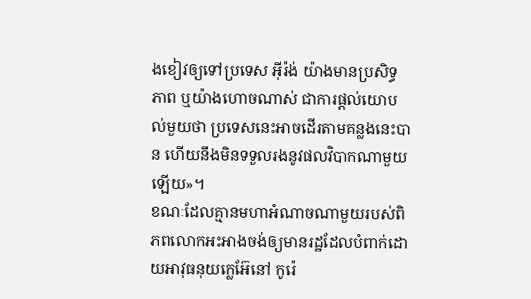ងខៀវឲ្យទៅប្រទេស អ៊ីរ៉ង់ យ៉ាងមានប្រសិទ្ធភាព ឬយ៉ាងហោចណាស់ ជាការផ្តល់យោបល់មួយថា ប្រទេសនេះអាចដើរតាមគន្លងនេះបាន ហើយនឹងមិនទទួលរងនូវផលវិបាកណាមួយឡើយ»។
ខណៈដែលគ្មានមហាអំណាចណាមួយរបស់ពិភពលោកអះអាងចង់ឲ្យមានរដ្ឋដែលបំពាក់ដោយអាវុធនុយក្លេអ៊ែនៅ កូរ៉េ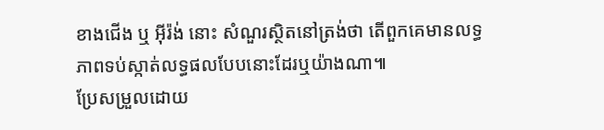ខាងជើង ឬ អ៊ីរ៉ង់ នោះ សំណួរស្ថិតនៅត្រង់ថា តើពួកគេមានលទ្ធភាពទប់ស្កាត់លទ្ធផលបែបនោះដែរឬយ៉ាងណា៕
ប្រែសម្រួលដោយ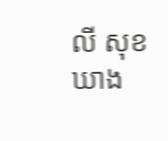លី សុខឃាង